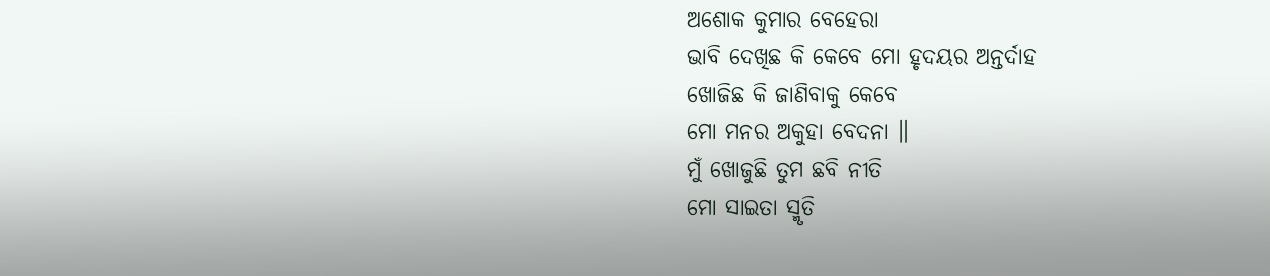ଅଶୋକ କୁମାର ବେହେରା
ଭାବି ଦେଖିଛ କି କେବେ ମୋ ହୃଦୟର ଅନ୍ତର୍ଦାହ
ଖୋଜିଛ କି ଜାଣିବାକୁ କେବେ
ମୋ ମନର ଅକୁହା ବେଦନା ॥
ମୁଁ ଖୋଜୁଛି ତୁମ ଛବି ନୀତି
ମୋ ସାଇତା ସ୍ମୃତି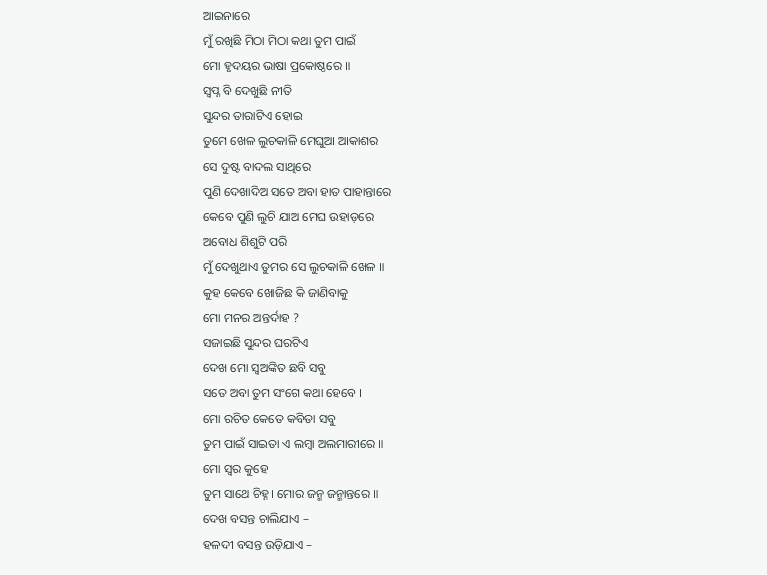ଆଇନାରେ
ମୁଁ ରଖିଛି ମିଠା ମିଠା କଥା ତୁମ ପାଇଁ
ମୋ ହୃଦୟର ଭାଷା ପ୍ରକୋଷ୍ଠରେ ॥
ସ୍ୱପ୍ନ ବି ଦେଖୁଛି ନୀତି
ସୁନ୍ଦର ତାରାଟିଏ ହୋଇ
ତୁମେ ଖେଳ ଲୁଚକାଳି ମେଘୁଆ ଆକାଶର
ସେ ଦୁଷ୍ଟ ବାଦଲ ସାଥିରେ
ପୁଣି ଦେଖାଦିଅ ସତେ ଅବା ହାତ ପାହାନ୍ତାରେ
କେବେ ପୁଣି ଲୁଚି ଯାଅ ମେଘ ଉହାଡ଼ରେ
ଅବୋଧ ଶିଶୁଟି ପରି
ମୁଁ ଦେଖୁଥାଏ ତୁମର ସେ ଲୁଚକାଳି ଖେଳ ॥
କୁହ କେବେ ଖୋଜିଛ କି ଜାଣିବାକୁ
ମୋ ମନର ଅନ୍ତର୍ଦାହ ?
ସଜାଇଛି ସୁନ୍ଦର ଘରଟିଏ
ଦେଖ ମୋ ସ୍ୱଅଙ୍କିତ ଛବି ସବୁ
ସତେ ଅବା ତୁମ ସଂଗେ କଥା ହେବେ ।
ମୋ ରଚିତ କେତେ କବିତା ସବୁ
ତୁମ ପାଇଁ ସାଇତା ଏ ଲମ୍ବା ଅଲମାରୀରେ ॥
ମୋ ସ୍ୱର କୁହେ
ତୁମ ସାଥେ ଚିହ୍ନ। ମୋର ଜନ୍ମ ଜନ୍ମାନ୍ତରେ ॥
ଦେଖ ବସନ୍ତ ଚାଲିଯାଏ –
ହଳଦୀ ବସନ୍ତ ଉଡ଼ିଯାଏ –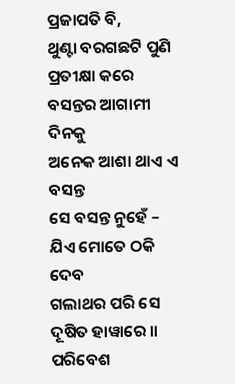ପ୍ରଜାପତି ବି,
ଥୁଣ୍ଟା ବରଗଛଟି ପୁଣି ପ୍ରତୀକ୍ଷା କରେ
ବସନ୍ତର ଆଗାମୀ ଦିନକୁ
ଅନେକ ଆଶା ଥାଏ ଏ ବସନ୍ତ
ସେ ବସନ୍ତ ନୁହେଁ –
ଯିଏ ମୋତେ ଠକି ଦେବ
ଗଲାଥର ପରି ସେ ଦୂଷିତ ହାୱାରେ ॥
ପରିବେଶ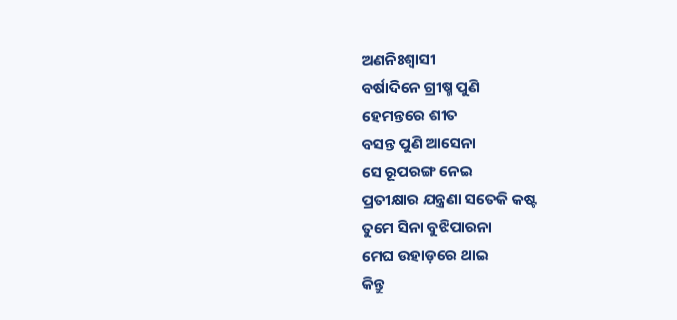ଅଣନିଃଶ୍ୱାସୀ
ବର୍ଷାଦିନେ ଗ୍ରୀଷ୍ମ ପୁଣି
ହେମନ୍ତରେ ଶୀତ
ବସନ୍ତ ପୁଣି ଆସେନା
ସେ ରୂପରଙ୍ଗ ନେଇ
ପ୍ରତୀକ୍ଷାର ଯନ୍ତ୍ରଣା ସତେକି କଷ୍ଟ
ତୁମେ ସିନା ବୁଝିପାରନା
ମେଘ ଉହାଡ଼ରେ ଥାଇ
କିନ୍ତୁ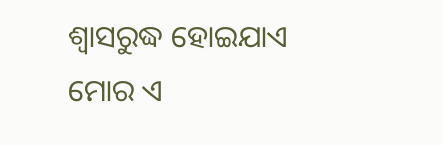ଶ୍ଵାସରୁଦ୍ଧ ହୋଇଯାଏ
ମୋର ଏ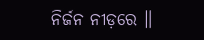ନିର୍ଜନ ନୀଡ଼ରେ ॥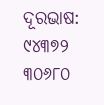ଦୂରଭାଷ: ୯୪୩୭୨ ୩୦୬୮୦